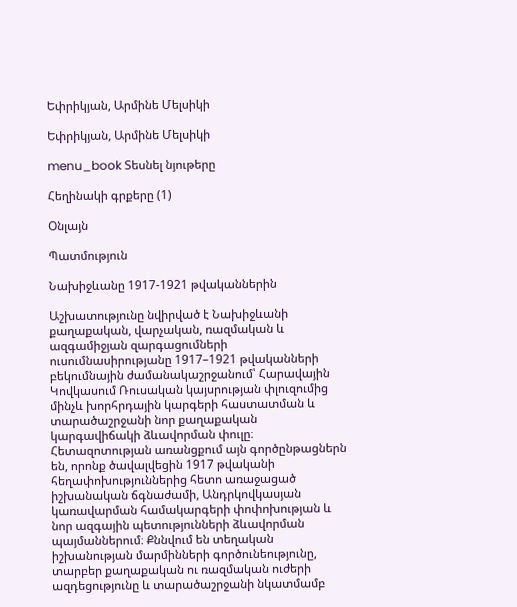Եփրիկյան, Արմինե Մելսիկի

Եփրիկյան, Արմինե Մելսիկի

menu_book Տեսնել նյութերը

Հեղինակի գրքերը (1)

Օնլայն

Պատմություն

Նախիջևանը 1917-1921 թվականներին

Աշխատությունը նվիրված է Նախիջևանի քաղաքական, վարչական, ռազմական և ազգամիջյան զարգացումների ուսումնասիրությանը 1917–1921 թվականների բեկումնային ժամանակաշրջանում՝ Հարավային Կովկասում Ռուսական կայսրության փլուզումից մինչև խորհրդային կարգերի հաստատման և տարածաշրջանի նոր քաղաքական կարգավիճակի ձևավորման փուլը։ Հետազոտության առանցքում այն գործընթացներն են, որոնք ծավալվեցին 1917 թվականի հեղափոխություններից հետո առաջացած իշխանական ճգնաժամի, Անդրկովկասյան կառավարման համակարգերի փոփոխության և նոր ազգային պետությունների ձևավորման պայմաններում։ Քննվում են տեղական իշխանության մարմինների գործունեությունը, տարբեր քաղաքական ու ռազմական ուժերի ազդեցությունը և տարածաշրջանի նկատմամբ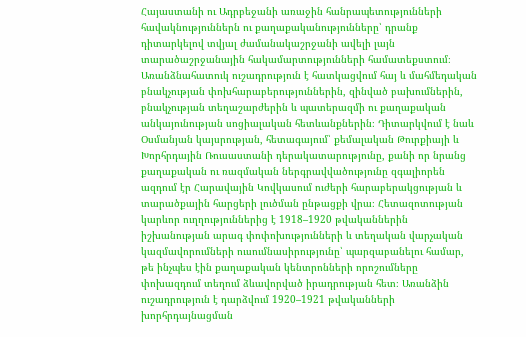Հայաստանի ու Ադրբեջանի առաջին հանրապետությունների հավակնություններն ու քաղաքականությունները՝ դրանք դիտարկելով տվյալ ժամանակաշրջանի ավելի լայն տարածաշրջանային հակամարտությունների համատեքստում։ Առանձնահատուկ ուշադրություն է հատկացվում հայ և մահմեդական բնակչության փոխհարաբերություններին, զինված բախումներին, բնակչության տեղաշարժերին և պատերազմի ու քաղաքական անկայունության սոցիալական հետևանքներին։ Դիտարկվում է նաև Օսմանյան կայսրության, հետագայում՝ քեմալական Թուրքիայի և Խորհրդային Ռուսաստանի դերակատարությունը, քանի որ նրանց քաղաքական ու ռազմական ներգրավվածությունը զգալիորեն ազդում էր Հարավային Կովկասում ուժերի հարաբերակցության և տարածքային հարցերի լուծման ընթացքի վրա։ Հետազոտության կարևոր ուղղություններից է 1918–1920 թվականներին իշխանության արագ փոփոխությունների և տեղական վարչական կազմավորումների ուսումնասիրությունը՝ պարզաբանելու համար, թե ինչպես էին քաղաքական կենտրոնների որոշումները փոխազդում տեղում ձևավորված իրադրության հետ։ Առանձին ուշադրություն է դարձվում 1920–1921 թվականների խորհրդայնացման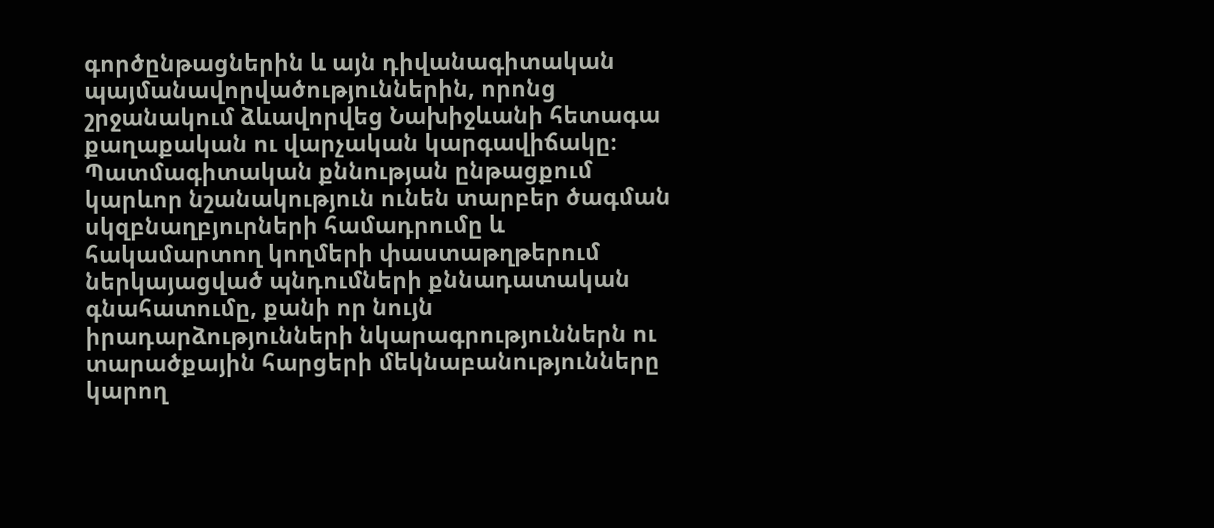գործընթացներին և այն դիվանագիտական պայմանավորվածություններին, որոնց շրջանակում ձևավորվեց Նախիջևանի հետագա քաղաքական ու վարչական կարգավիճակը։ Պատմագիտական քննության ընթացքում կարևոր նշանակություն ունեն տարբեր ծագման սկզբնաղբյուրների համադրումը և հակամարտող կողմերի փաստաթղթերում ներկայացված պնդումների քննադատական գնահատումը, քանի որ նույն իրադարձությունների նկարագրություններն ու տարածքային հարցերի մեկնաբանությունները կարող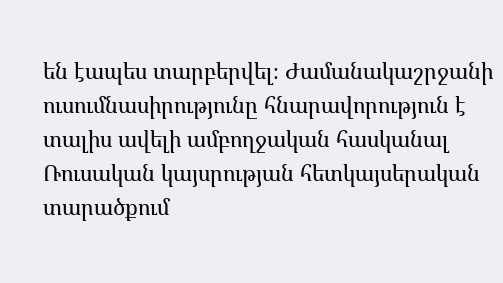են էապես տարբերվել։ Ժամանակաշրջանի ուսումնասիրությունը հնարավորություն է տալիս ավելի ամբողջական հասկանալ Ռուսական կայսրության հետկայսերական տարածքում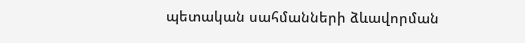պետական սահմանների ձևավորման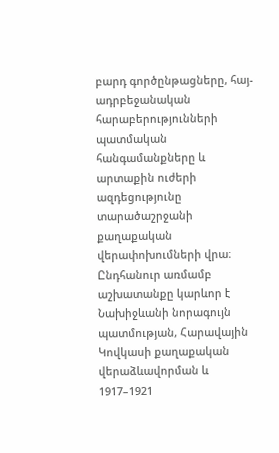բարդ գործընթացները, հայ-ադրբեջանական հարաբերությունների պատմական հանգամանքները և արտաքին ուժերի ազդեցությունը տարածաշրջանի քաղաքական վերափոխումների վրա։ Ընդհանուր առմամբ աշխատանքը կարևոր է Նախիջևանի նորագույն պատմության, Հարավային Կովկասի քաղաքական վերաձևավորման և 1917–1921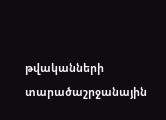թվականների տարածաշրջանային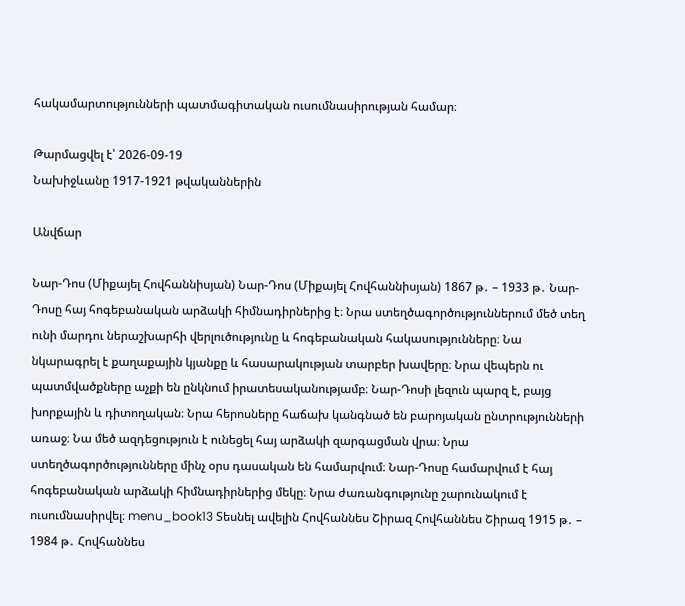հակամարտությունների պատմագիտական ուսումնասիրության համար։

Թարմացվել է՝ 2026-09-19
Նախիջևանը 1917-1921 թվականներին

Անվճար

Նար-Դոս (Միքայել Հովհաննիսյան) Նար-Դոս (Միքայել Հովհաննիսյան) 1867 թ․ – 1933 թ․ Նար-Դոսը հայ հոգեբանական արձակի հիմնադիրներից է։ Նրա ստեղծագործություններում մեծ տեղ ունի մարդու ներաշխարհի վերլուծությունը և հոգեբանական հակասությունները։ Նա նկարագրել է քաղաքային կյանքը և հասարակության տարբեր խավերը։ Նրա վեպերն ու պատմվածքները աչքի են ընկնում իրատեսականությամբ։ Նար-Դոսի լեզուն պարզ է, բայց խորքային և դիտողական։ Նրա հերոսները հաճախ կանգնած են բարոյական ընտրությունների առաջ։ Նա մեծ ազդեցություն է ունեցել հայ արձակի զարգացման վրա։ Նրա ստեղծագործությունները մինչ օրս դասական են համարվում։ Նար-Դոսը համարվում է հայ հոգեբանական արձակի հիմնադիրներից մեկը։ Նրա ժառանգությունը շարունակում է ուսումնասիրվել։ menu_book13 Տեսնել ավելին Հովհաննես Շիրազ Հովհաննես Շիրազ 1915 թ․ – 1984 թ․ Հովհաննես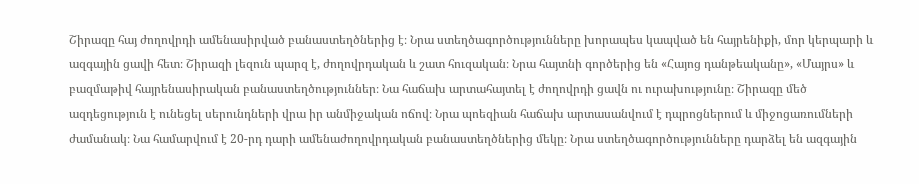Շիրազը հայ ժողովրդի ամենասիրված բանաստեղծներից է։ Նրա ստեղծագործությունները խորապես կապված են հայրենիքի, մոր կերպարի և ազգային ցավի հետ։ Շիրազի լեզուն պարզ է, ժողովրդական և շատ հուզական։ Նրա հայտնի գործերից են «Հայոց դանթեականը», «Մայրս» և բազմաթիվ հայրենասիրական բանաստեղծություններ։ Նա հաճախ արտահայտել է ժողովրդի ցավն ու ուրախությունը։ Շիրազը մեծ ազդեցություն է ունեցել սերունդների վրա իր անմիջական ոճով։ Նրա պոեզիան հաճախ արտասանվում է դպրոցներում և միջոցառումների ժամանակ։ Նա համարվում է 20-րդ դարի ամենաժողովրդական բանաստեղծներից մեկը։ Նրա ստեղծագործությունները դարձել են ազգային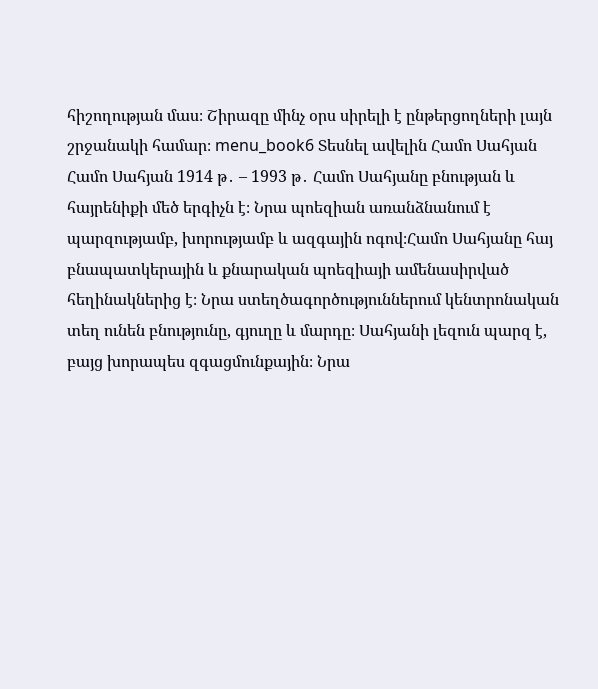հիշողության մաս։ Շիրազը մինչ օրս սիրելի է ընթերցողների լայն շրջանակի համար։ menu_book6 Տեսնել ավելին Համո Սահյան Համո Սահյան 1914 թ․ – 1993 թ․ Համո Սահյանը բնության և հայրենիքի մեծ երգիչն է։ Նրա պոեզիան առանձնանում է պարզությամբ, խորությամբ և ազգային ոգով։Համո Սահյանը հայ բնապատկերային և քնարական պոեզիայի ամենասիրված հեղինակներից է։ Նրա ստեղծագործություններում կենտրոնական տեղ ունեն բնությունը, գյուղը և մարդը։ Սահյանի լեզուն պարզ է, բայց խորապես զգացմունքային։ Նրա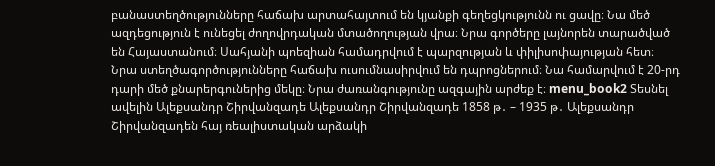բանաստեղծությունները հաճախ արտահայտում են կյանքի գեղեցկությունն ու ցավը։ Նա մեծ ազդեցություն է ունեցել ժողովրդական մտածողության վրա։ Նրա գործերը լայնորեն տարածված են Հայաստանում։ Սահյանի պոեզիան համադրվում է պարզության և փիլիսոփայության հետ։ Նրա ստեղծագործությունները հաճախ ուսումնասիրվում են դպրոցներում։ Նա համարվում է 20-րդ դարի մեծ քնարերգուներից մեկը։ Նրա ժառանգությունը ազգային արժեք է։ menu_book2 Տեսնել ավելին Ալեքսանդր Շիրվանզադե Ալեքսանդր Շիրվանզադե 1858 թ․ – 1935 թ․ Ալեքսանդր Շիրվանզադեն հայ ռեալիստական արձակի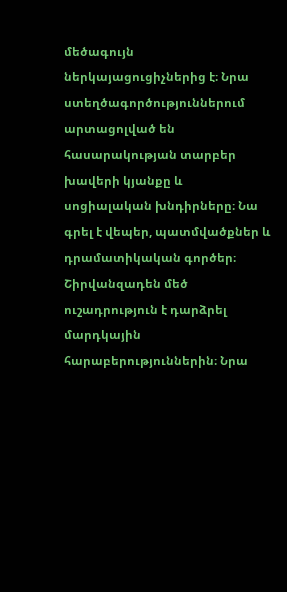մեծագույն ներկայացուցիչներից է։ Նրա ստեղծագործություններում արտացոլված են հասարակության տարբեր խավերի կյանքը և սոցիալական խնդիրները։ Նա գրել է վեպեր, պատմվածքներ և դրամատիկական գործեր։ Շիրվանզադեն մեծ ուշադրություն է դարձրել մարդկային հարաբերություններին։ Նրա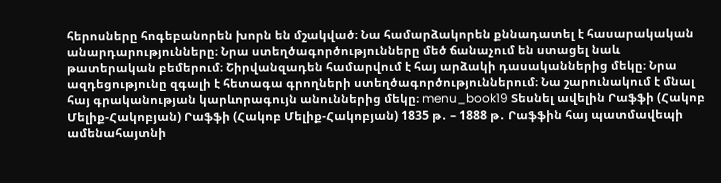հերոսները հոգեբանորեն խորն են մշակված։ Նա համարձակորեն քննադատել է հասարակական անարդարությունները։ Նրա ստեղծագործությունները մեծ ճանաչում են ստացել նաև թատերական բեմերում։ Շիրվանզադեն համարվում է հայ արձակի դասականներից մեկը։ Նրա ազդեցությունը զգալի է հետագա գրողների ստեղծագործություններում։ Նա շարունակում է մնալ հայ գրականության կարևորագույն անուններից մեկը։ menu_book19 Տեսնել ավելին Րաֆֆի (Հակոբ Մելիք-Հակոբյան) Րաֆֆի (Հակոբ Մելիք-Հակոբյան) 1835 թ․ – 1888 թ․ Րաֆֆին հայ պատմավեպի ամենահայտնի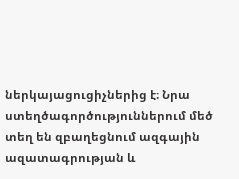ներկայացուցիչներից է։ Նրա ստեղծագործություններում մեծ տեղ են զբաղեցնում ազգային ազատագրության և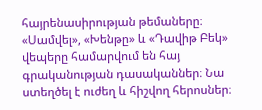հայրենասիրության թեմաները։ «Սամվել», «Խենթը» և «Դավիթ Բեկ» վեպերը համարվում են հայ գրականության դասականներ։ Նա ստեղծել է ուժեղ և հիշվող հերոսներ։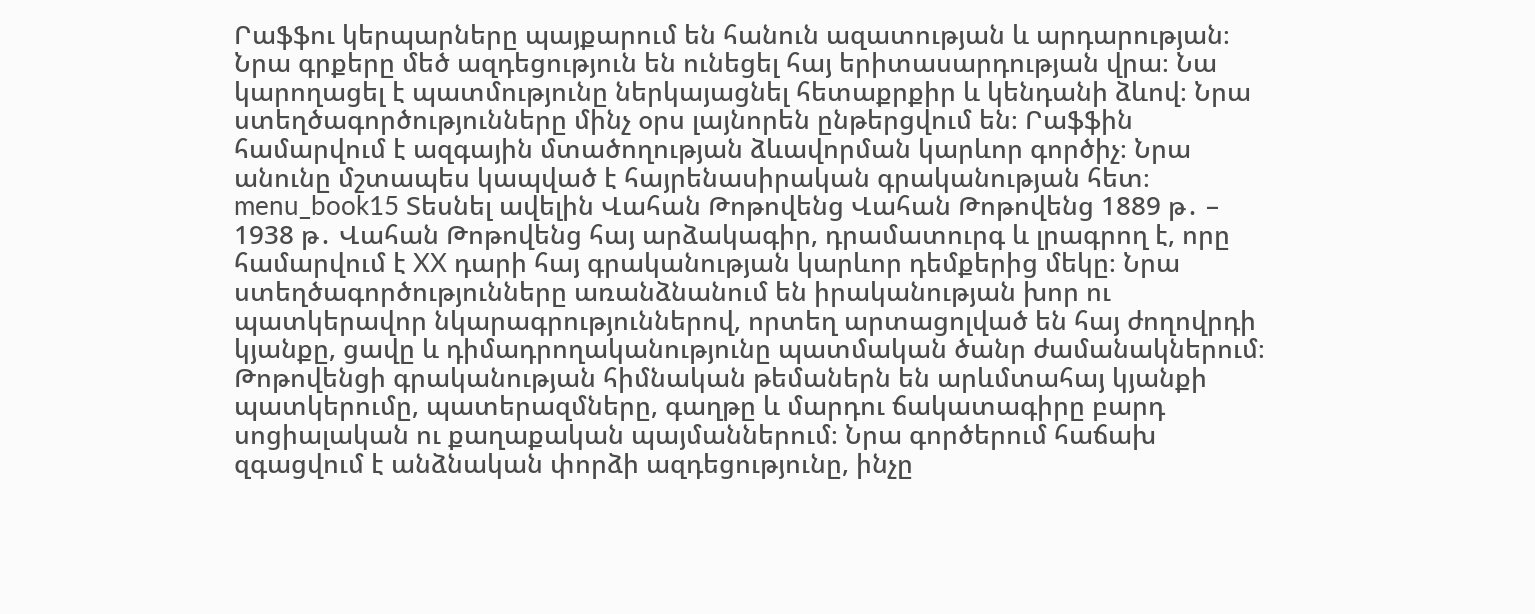Րաֆֆու կերպարները պայքարում են հանուն ազատության և արդարության։ Նրա գրքերը մեծ ազդեցություն են ունեցել հայ երիտասարդության վրա։ Նա կարողացել է պատմությունը ներկայացնել հետաքրքիր և կենդանի ձևով։ Նրա ստեղծագործությունները մինչ օրս լայնորեն ընթերցվում են։ Րաֆֆին համարվում է ազգային մտածողության ձևավորման կարևոր գործիչ։ Նրա անունը մշտապես կապված է հայրենասիրական գրականության հետ։ menu_book15 Տեսնել ավելին Վահան Թոթովենց Վահան Թոթովենց 1889 թ․ – 1938 թ․ Վահան Թոթովենց հայ արձակագիր, դրամատուրգ և լրագրող է, որը համարվում է XX դարի հայ գրականության կարևոր դեմքերից մեկը։ Նրա ստեղծագործությունները առանձնանում են իրականության խոր ու պատկերավոր նկարագրություններով, որտեղ արտացոլված են հայ ժողովրդի կյանքը, ցավը և դիմադրողականությունը պատմական ծանր ժամանակներում։ Թոթովենցի գրականության հիմնական թեմաներն են արևմտահայ կյանքի պատկերումը, պատերազմները, գաղթը և մարդու ճակատագիրը բարդ սոցիալական ու քաղաքական պայմաններում։ Նրա գործերում հաճախ զգացվում է անձնական փորձի ազդեցությունը, ինչը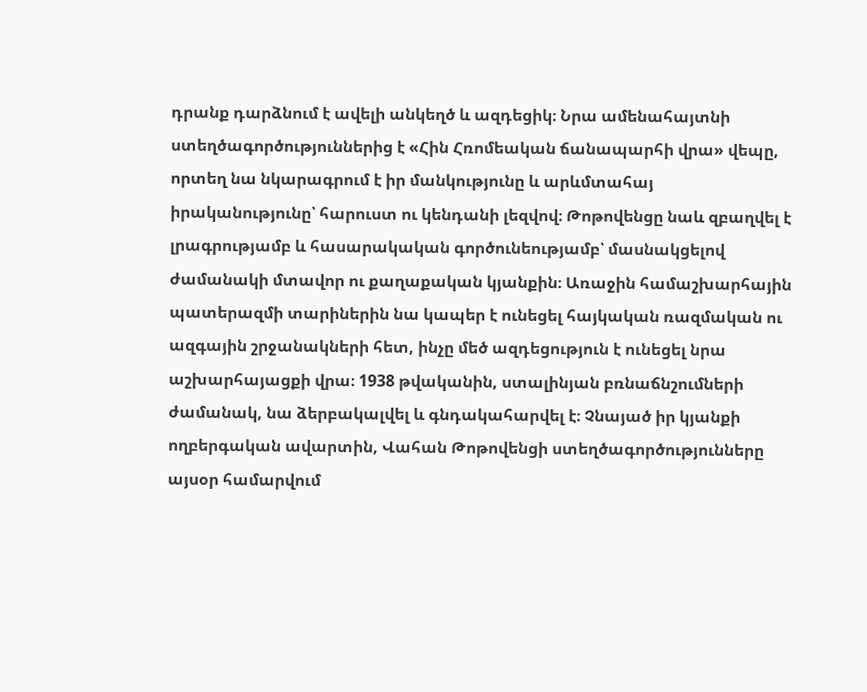դրանք դարձնում է ավելի անկեղծ և ազդեցիկ։ Նրա ամենահայտնի ստեղծագործություններից է «Հին Հռոմեական ճանապարհի վրա» վեպը, որտեղ նա նկարագրում է իր մանկությունը և արևմտահայ իրականությունը՝ հարուստ ու կենդանի լեզվով։ Թոթովենցը նաև զբաղվել է լրագրությամբ և հասարակական գործունեությամբ՝ մասնակցելով ժամանակի մտավոր ու քաղաքական կյանքին։ Առաջին համաշխարհային պատերազմի տարիներին նա կապեր է ունեցել հայկական ռազմական ու ազգային շրջանակների հետ, ինչը մեծ ազդեցություն է ունեցել նրա աշխարհայացքի վրա։ 1938 թվականին, ստալինյան բռնաճնշումների ժամանակ, նա ձերբակալվել և գնդակահարվել է։ Չնայած իր կյանքի ողբերգական ավարտին, Վահան Թոթովենցի ստեղծագործությունները այսօր համարվում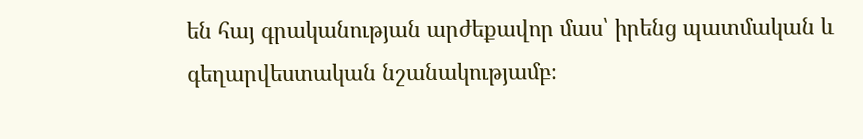են հայ գրականության արժեքավոր մաս՝ իրենց պատմական և գեղարվեստական նշանակությամբ։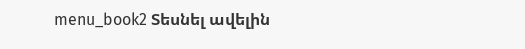menu_book2 Տեսնել ավելին